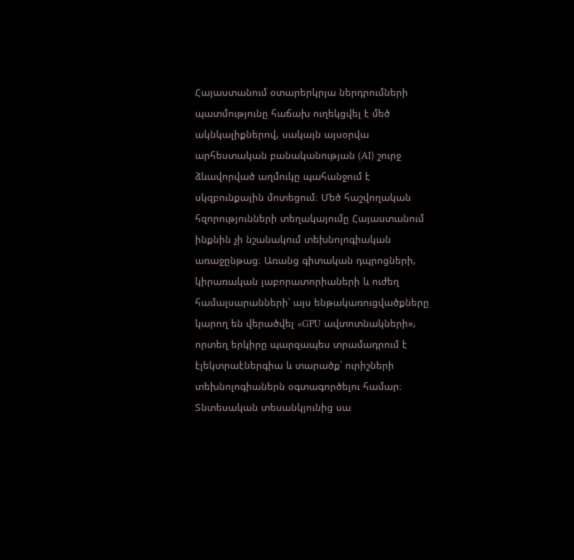Հայաստանում օտարերկրյա ներդրումների պատմությունը հաճախ ուղեկցվել է մեծ ակնկալիքներով, սակայն այսօրվա արհեստական բանականության (AI) շուրջ ձևավորված աղմուկը պահանջում է սկզբունքային մոտեցում։ Մեծ հաշվողական հզորությունների տեղակայումը Հայաստանում ինքնին չի նշանակում տեխնոլոգիական առաջընթաց։ Առանց գիտական դպրոցների, կիրառական լաբորատորիաների և ուժեղ համալսարանների՝ այս ենթակառուցվածքները կարող են վերածվել «GPU ավտոտնակների», որտեղ երկիրը պարզապես տրամադրում է էլեկտրաէներգիա և տարածք՝ ուրիշների տեխնոլոգիաներն օգտագործելու համար։
Տնտեսական տեսանկյունից սա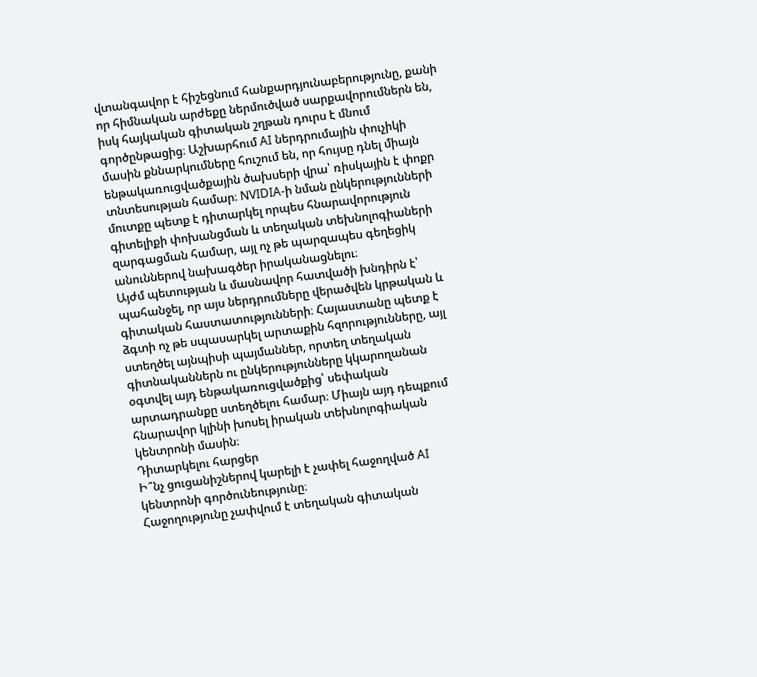վտանգավոր է հիշեցնում հանքարդյունաբերությունը, քանի որ հիմնական արժեքը ներմուծված սարքավորումներն են, իսկ հայկական գիտական շղթան դուրս է մնում գործընթացից։ Աշխարհում AI ներդրումային փուչիկի մասին քննարկումները հուշում են, որ հույսը դնել միայն ենթակառուցվածքային ծախսերի վրա՝ ռիսկային է փոքր տնտեսության համար։ NVIDIA-ի նման ընկերությունների մուտքը պետք է դիտարկել որպես հնարավորություն գիտելիքի փոխանցման և տեղական տեխնոլոգիաների զարգացման համար, այլ ոչ թե պարզապես գեղեցիկ անուններով նախագծեր իրականացնելու։
Այժմ պետության և մասնավոր հատվածի խնդիրն է՝ պահանջել, որ այս ներդրումները վերածվեն կրթական և գիտական հաստատությունների։ Հայաստանը պետք է ձգտի ոչ թե սպասարկել արտաքին հզորությունները, այլ ստեղծել այնպիսի պայմաններ, որտեղ տեղական գիտնականներն ու ընկերությունները կկարողանան օգտվել այդ ենթակառուցվածքից՝ սեփական արտադրանքը ստեղծելու համար։ Միայն այդ դեպքում հնարավոր կլինի խոսել իրական տեխնոլոգիական կենտրոնի մասին։
Դիտարկելու հարցեր
Ի՞նչ ցուցանիշներով կարելի է չափել հաջողված AI կենտրոնի գործունեությունը։
Հաջողությունը չափվում է տեղական գիտական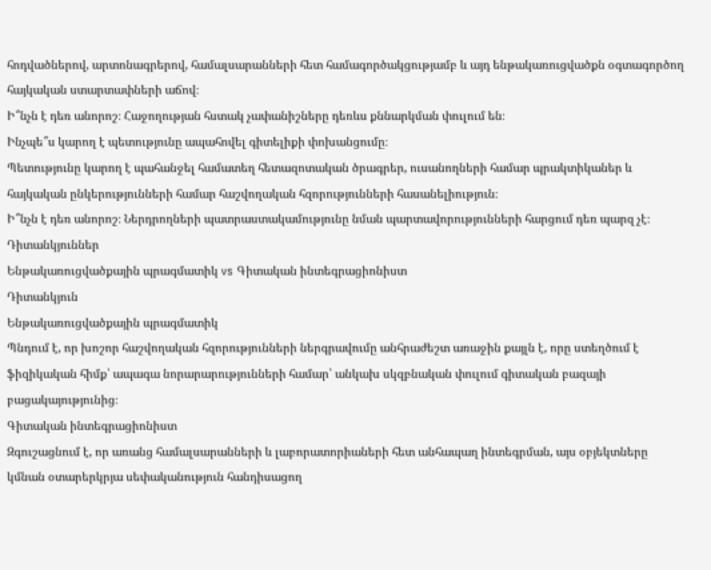հոդվածներով, արտոնագրերով, համալսարանների հետ համագործակցությամբ և այդ ենթակառուցվածքն օգտագործող հայկական ստարտափների աճով։
Ի՞նչն է դեռ անորոշ։ Հաջողության հստակ չափանիշները դեռևս քննարկման փուլում են։
Ինչպե՞ս կարող է պետությունը ապահովել գիտելիքի փոխանցումը։
Պետությունը կարող է պահանջել համատեղ հետազոտական ծրագրեր, ուսանողների համար պրակտիկաներ և հայկական ընկերությունների համար հաշվողական հզորությունների հասանելիություն։
Ի՞նչն է դեռ անորոշ։ Ներդրողների պատրաստակամությունը նման պարտավորությունների հարցում դեռ պարզ չէ։
Դիտանկյուններ
Ենթակառուցվածքային պրագմատիկ vs Գիտական ինտեգրացիոնիստ
Դիտանկյուն
Ենթակառուցվածքային պրագմատիկ
Պնդում է, որ խոշոր հաշվողական հզորությունների ներգրավումը անհրաժեշտ առաջին քայլն է, որը ստեղծում է ֆիզիկական հիմք՝ ապագա նորարարությունների համար՝ անկախ սկզբնական փուլում գիտական բազայի բացակայությունից։
Գիտական ինտեգրացիոնիստ
Զգուշացնում է, որ առանց համալսարանների և լաբորատորիաների հետ անհապաղ ինտեգրման, այս օբյեկտները կմնան օտարերկրյա սեփականություն հանդիսացող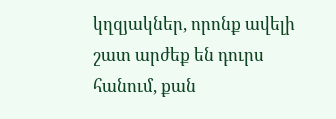կղզյակներ, որոնք ավելի շատ արժեք են դուրս հանում, քան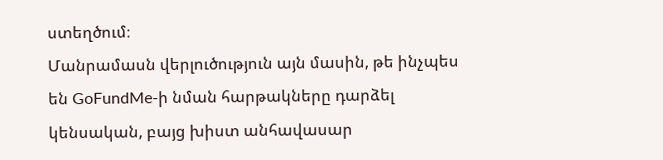ստեղծում։
Մանրամասն վերլուծություն այն մասին, թե ինչպես են GoFundMe-ի նման հարթակները դարձել կենսական, բայց խիստ անհավասար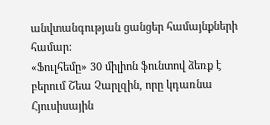անվտանգության ցանցեր համայնքների համար:
«Ֆուլհեմը» 30 միլիոն ֆունտով ձեռք է բերում Շեա Չարլզին, որը կդառնա Հյուսիսային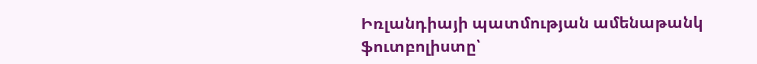Իռլանդիայի պատմության ամենաթանկ ֆուտբոլիստը՝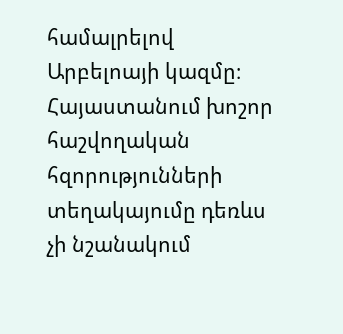համալրելով Արբելոայի կազմը։
Հայաստանում խոշոր հաշվողական հզորությունների տեղակայումը դեռևս չի նշանակում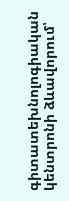գիտատեխնոլոգիական կենտրոնի ձևավորում՝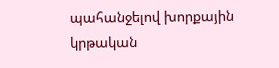պահանջելով խորքային կրթական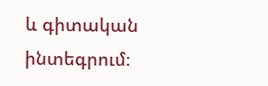և գիտական ինտեգրում։